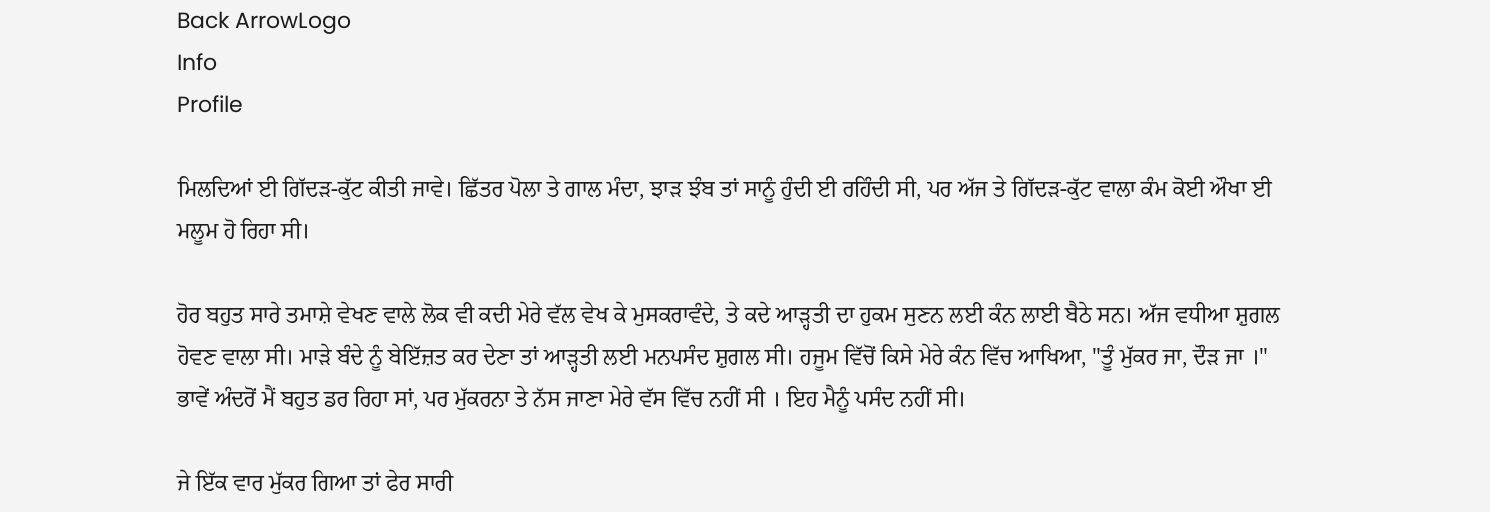Back ArrowLogo
Info
Profile

ਮਿਲਦਿਆਂ ਈ ਗਿੱਦੜ-ਕੁੱਟ ਕੀਤੀ ਜਾਵੇ। ਛਿੱਤਰ ਪੋਲਾ ਤੇ ਗਾਲ ਮੰਦਾ, ਝਾੜ ਝੰਬ ਤਾਂ ਸਾਨੂੰ ਹੁੰਦੀ ਈ ਰਹਿੰਦੀ ਸੀ, ਪਰ ਅੱਜ ਤੇ ਗਿੱਦੜ-ਕੁੱਟ ਵਾਲਾ ਕੰਮ ਕੋਈ ਔਖਾ ਈ ਮਲੂਮ ਹੋ ਰਿਹਾ ਸੀ।

ਹੋਰ ਬਹੁਤ ਸਾਰੇ ਤਮਾਸ਼ੇ ਵੇਖਣ ਵਾਲੇ ਲੋਕ ਵੀ ਕਦੀ ਮੇਰੇ ਵੱਲ ਵੇਖ ਕੇ ਮੁਸਕਰਾਵੰਦੇ, ਤੇ ਕਦੇ ਆੜ੍ਹਤੀ ਦਾ ਹੁਕਮ ਸੁਣਨ ਲਈ ਕੰਨ ਲਾਈ ਬੈਠੇ ਸਨ। ਅੱਜ ਵਧੀਆ ਸ਼ੁਗਲ ਹੋਵਣ ਵਾਲਾ ਸੀ। ਮਾੜੇ ਬੰਦੇ ਨੂੰ ਬੇਇੱਜ਼ਤ ਕਰ ਦੇਣਾ ਤਾਂ ਆੜ੍ਹਤੀ ਲਈ ਮਨਪਸੰਦ ਸ਼ੁਗਲ ਸੀ। ਹਜੂਮ ਵਿੱਚੋਂ ਕਿਸੇ ਮੇਰੇ ਕੰਨ ਵਿੱਚ ਆਖਿਆ, "ਤੂੰ ਮੁੱਕਰ ਜਾ, ਦੌੜ ਜਾ ।" ਭਾਵੇਂ ਅੰਦਰੋਂ ਮੈਂ ਬਹੁਤ ਡਰ ਰਿਹਾ ਸਾਂ, ਪਰ ਮੁੱਕਰਨਾ ਤੇ ਨੱਸ ਜਾਣਾ ਮੇਰੇ ਵੱਸ ਵਿੱਚ ਨਹੀਂ ਸੀ । ਇਹ ਮੈਨੂੰ ਪਸੰਦ ਨਹੀਂ ਸੀ।

ਜੇ ਇੱਕ ਵਾਰ ਮੁੱਕਰ ਗਿਆ ਤਾਂ ਫੇਰ ਸਾਰੀ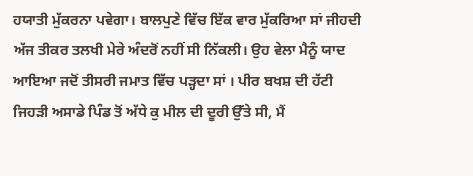ਹਯਾਤੀ ਮੁੱਕਰਨਾ ਪਵੇਗਾ। ਬਾਲਪੁਣੇ ਵਿੱਚ ਇੱਕ ਵਾਰ ਮੁੱਕਰਿਆ ਸਾਂ ਜੀਹਦੀ ਅੱਜ ਤੀਕਰ ਤਲਖੀ ਮੇਰੇ ਅੰਦਰੋਂ ਨਹੀਂ ਸੀ ਨਿੱਕਲੀ। ਉਹ ਵੇਲਾ ਮੈਨੂੰ ਯਾਦ ਆਇਆ ਜਦੋਂ ਤੀਸਰੀ ਜਮਾਤ ਵਿੱਚ ਪੜ੍ਹਦਾ ਸਾਂ । ਪੀਰ ਬਖਸ਼ ਦੀ ਹੱਟੀ ਜਿਹੜੀ ਅਸਾਡੇ ਪਿੰਡ ਤੋਂ ਅੱਧੇ ਕੁ ਮੀਲ ਦੀ ਦੂਰੀ ਉੱਤੇ ਸੀ, ਮੈਂ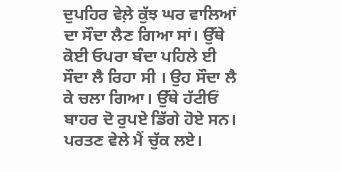ਦੁਪਹਿਰ ਵੇਲ਼ੇ ਕੁੱਝ ਘਰ ਵਾਲਿਆਂ ਦਾ ਸੌਦਾ ਲੈਣ ਗਿਆ ਸਾਂ। ਉੱਥੇ ਕੋਈ ਓਪਰਾ ਬੰਦਾ ਪਹਿਲੇ ਈ ਸੌਦਾ ਲੈ ਰਿਹਾ ਸੀ । ਉਹ ਸੌਦਾ ਲੈ ਕੇ ਚਲਾ ਗਿਆ। ਉੱਥੇ ਹੱਟੀਓਂ ਬਾਹਰ ਦੋ ਰੁਪਏ ਡਿੱਗੇ ਹੋਏ ਸਨ। ਪਰਤਣ ਵੇਲੇ ਮੈਂ ਚੁੱਕ ਲਏ।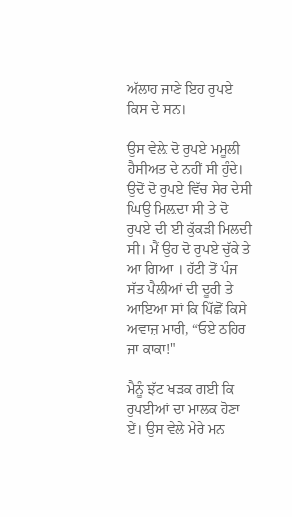ਅੱਲਾਹ ਜਾਣੇ ਇਹ ਰੁਪਏ ਕਿਸ ਦੇ ਸਨ।

ਉਸ ਵੇਲ਼ੇ ਦੋ ਰੁਪਏ ਮਮੂਲੀ ਹੈਸੀਅਤ ਦੇ ਨਹੀਂ ਸੀ ਹੁੰਦੇ। ਉਦੋਂ ਦੋ ਰੁਪਏ ਵਿੱਚ ਸੇਰ ਦੇਸੀ ਘਿਉ ਮਿਲ਼ਦਾ ਸੀ ਤੇ ਦੋ ਰੁਪਏ ਦੀ ਈ ਕੁੱਕੜੀ ਮਿਲਦੀ ਸੀ। ਮੈਂ ਉਹ ਦੋ ਰੁਪਏ ਚੁੱਕੇ ਤੇ ਆ ਗਿਆ । ਹੱਟੀ ਤੋਂ ਪੰਜ ਸੱਤ ਪੈਲੀਆਂ ਦੀ ਦੂਰੀ ਤੇ ਆਇਆ ਸਾਂ ਕਿ ਪਿੱਛੋਂ ਕਿਸੇ ਅਵਾਜ਼ ਮਾਰੀ, “ਓਏ ਠਹਿਰ ਜਾ ਕਾਕਾ!"

ਮੈਨੂੰ ਝੱਟ ਖੜਕ ਗਈ ਕਿ ਰੁਪਈਆਂ ਦਾ ਮਾਲਕ ਹੋਣਾ ਏਂ। ਉਸ ਵੇਲੇ ਮੇਰੇ ਮਨ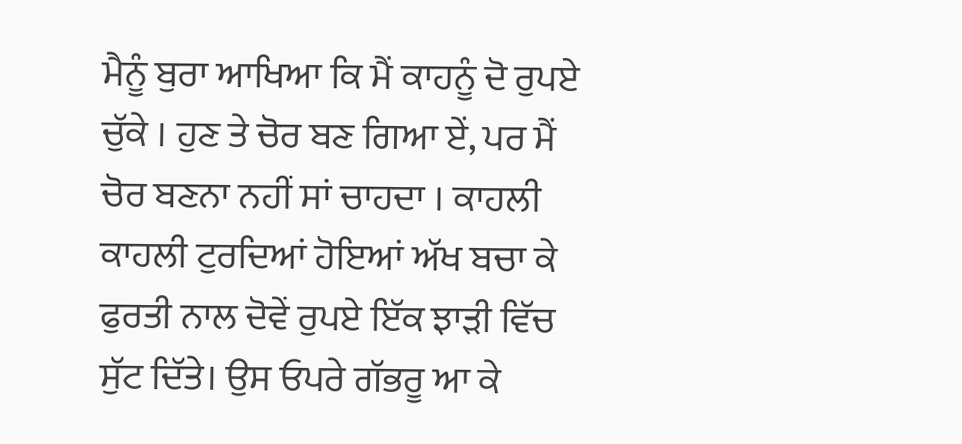ਮੈਨੂੰ ਬੁਰਾ ਆਖਿਆ ਕਿ ਮੈਂ ਕਾਹਨੂੰ ਦੋ ਰੁਪਏ ਚੁੱਕੇ । ਹੁਣ ਤੇ ਚੋਰ ਬਣ ਗਿਆ ਏਂ, ਪਰ ਮੈਂ ਚੋਰ ਬਣਨਾ ਨਹੀਂ ਸਾਂ ਚਾਹਦਾ । ਕਾਹਲੀ ਕਾਹਲੀ ਟੁਰਦਿਆਂ ਹੋਇਆਂ ਅੱਖ ਬਚਾ ਕੇ ਫੁਰਤੀ ਨਾਲ ਦੋਵੇਂ ਰੁਪਏ ਇੱਕ ਝਾੜੀ ਵਿੱਚ ਸੁੱਟ ਦਿੱਤੇ। ਉਸ ਓਪਰੇ ਗੱਭਰੂ ਆ ਕੇ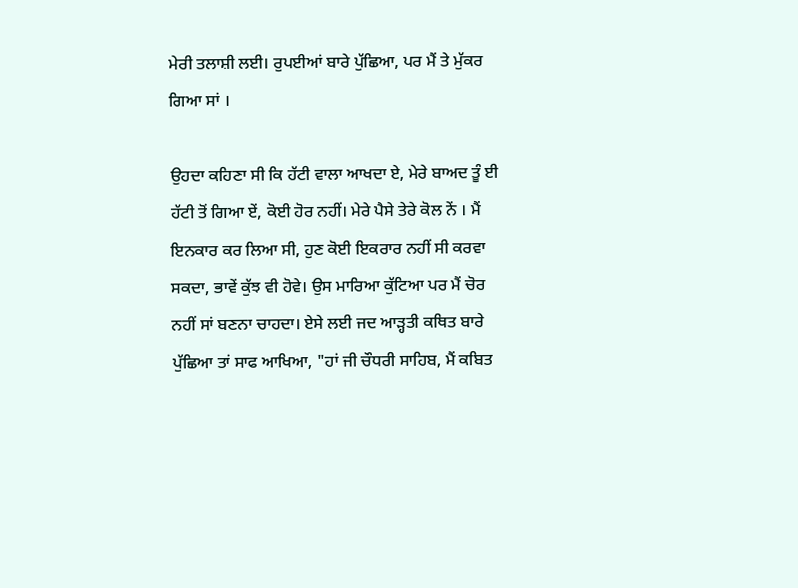ਮੇਰੀ ਤਲਾਸ਼ੀ ਲਈ। ਰੁਪਈਆਂ ਬਾਰੇ ਪੁੱਛਿਆ, ਪਰ ਮੈਂ ਤੇ ਮੁੱਕਰ ਗਿਆ ਸਾਂ ।

ਉਹਦਾ ਕਹਿਣਾ ਸੀ ਕਿ ਹੱਟੀ ਵਾਲਾ ਆਖਦਾ ਏ, ਮੇਰੇ ਬਾਅਦ ਤੂੰ ਈ ਹੱਟੀ ਤੋਂ ਗਿਆ ਏਂ, ਕੋਈ ਹੋਰ ਨਹੀਂ। ਮੇਰੇ ਪੈਸੇ ਤੇਰੇ ਕੋਲ ਨੇਂ । ਮੈਂ ਇਨਕਾਰ ਕਰ ਲਿਆ ਸੀ, ਹੁਣ ਕੋਈ ਇਕਰਾਰ ਨਹੀਂ ਸੀ ਕਰਵਾ ਸਕਦਾ, ਭਾਵੇਂ ਕੁੱਝ ਵੀ ਹੋਵੇ। ਉਸ ਮਾਰਿਆ ਕੁੱਟਿਆ ਪਰ ਮੈਂ ਚੋਰ ਨਹੀਂ ਸਾਂ ਬਣਨਾ ਚਾਹਦਾ। ਏਸੇ ਲਈ ਜਦ ਆੜ੍ਹਤੀ ਕਥਿਤ ਬਾਰੇ ਪੁੱਛਿਆ ਤਾਂ ਸਾਫ ਆਖਿਆ, "ਹਾਂ ਜੀ ਚੌਧਰੀ ਸਾਹਿਬ, ਮੈਂ ਕਬਿਤ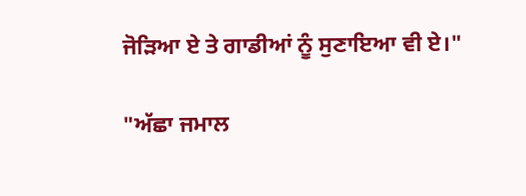ਜੋੜਿਆ ਏ ਤੇ ਗਾਡੀਆਂ ਨੂੰ ਸੁਣਾਇਆ ਵੀ ਏ।"

"ਅੱਛਾ ਜਮਾਲ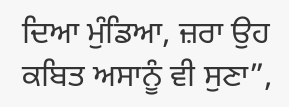ਦਿਆ ਮੁੰਡਿਆ, ਜ਼ਰਾ ਉਹ ਕਬਿਤ ਅਸਾਨੂੰ ਵੀ ਸੁਣਾ”,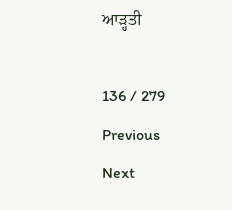ਆੜ੍ਹਤੀ

136 / 279
Previous
Next